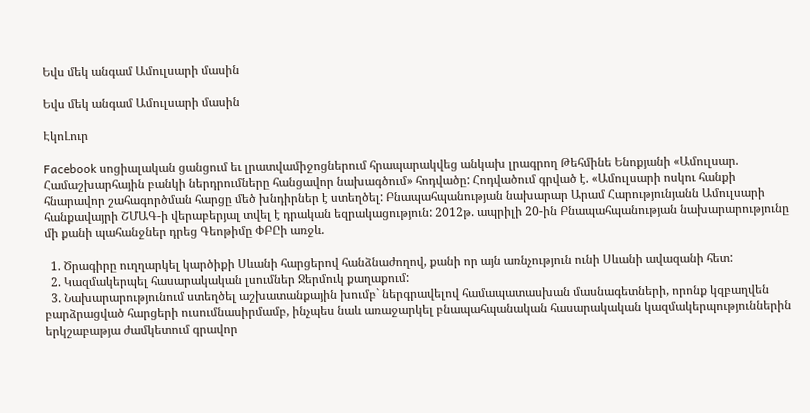Եվս մեկ անգամ Ամուլսարի մասին

Եվս մեկ անգամ Ամուլսարի մասին

ԷկոԼուր

Facebook սոցիալական ցանցում եւ լրատվամիջոցներում հրապարակվեց անկախ լրագրող Թեհմինե Ենոքյանի «Ամուլսար. Համաշխարհային բանկի ներդրումները հանցավոր նախագծում» հոդվածը: Հոդվածում գրված է. «Ամուլսարի ոսկու հանքի հնարավոր շահագործման հարցը մեծ խնդիրներ է ստեղծել: Բնապահպանության նախարար Արամ Հարությունյանն Ամուլսարի հանքավայրի ՇՄԱԳ-ի վերաբերյալ տվել է դրական եզրակացություն: 2012թ. ապրիլի 20-ին Բնապահպանության նախարարությունը մի քանի պահանջներ դրեց Գեոթիմը ՓԲԸի առջև.

  1. Ծրագիրը ուղղարկել կարծիքի Սևանի հարցերով հանձնաժողով, քանի որ այն առնչություն ունի Սևանի ավազանի հետ:
  2. Կազմակերպել հասարակական լսումներ Ջերմուկ քաղաքում:
  3. Նախարարությունում ստեղծել աշխատանքային խումբ` ներգրավելով համապատասխան մասնագետների, որոնք կզբաղվեն  բարձրացված հարցերի ուսումնասիրմամբ, ինչպես նաև առաջարկել բնապահպանական հասարակական կազմակերպություններին երկշաբաթյա ժամկետում գրավոր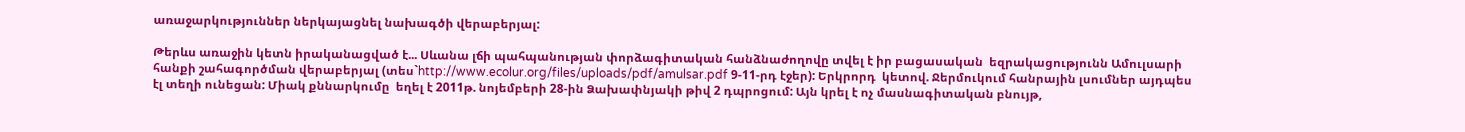առաջարկություններ ներկայացնել նախագծի վերաբերյալ:

Թերևս առաջին կետն իրականացված է... Սևանա լճի պահպանության փորձագիտական հանձնաժողովը տվել է իր բացասական  եզրակացությունն Ամուլսարի հանքի շահագործման վերաբերյալ (տես`http://www.ecolur.org/files/uploads/pdf/amulsar.pdf 9-11-րդ էջեր): Երկրորդ  կետով. Ջերմուկում հանրային լսումներ այդպես էլ տեղի ունեցան: Միակ քննարկումը  եղել է 2011թ. նոյեմբերի 28-ին Ձախափնյակի թիվ 2 դպրոցում: Այն կրել է ոչ մասնագիտական բնույթ,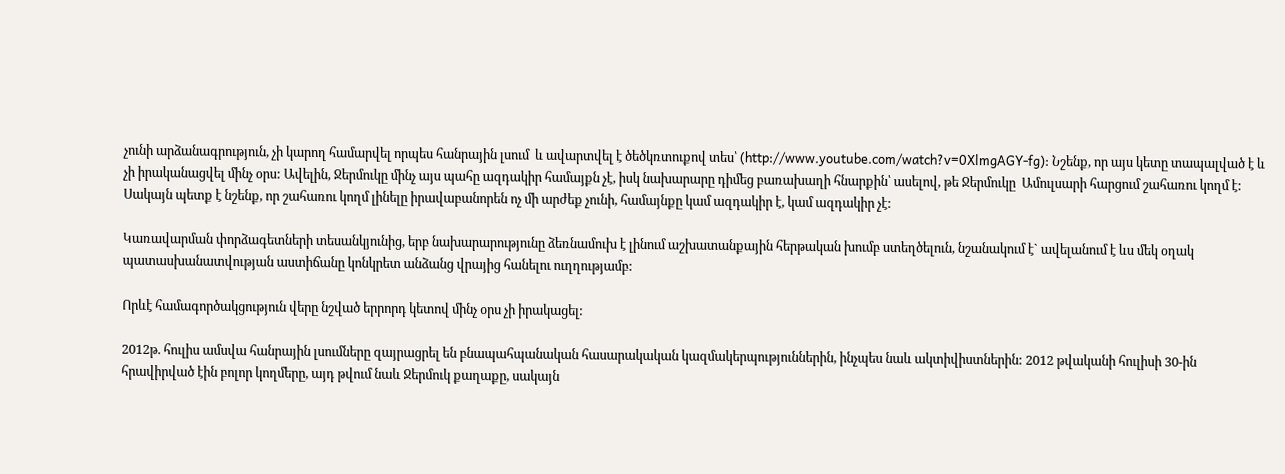չունի արձանագրություն, չի կարող համարվել որպես հանրային լսում  և ավարտվել է ծեծկռտուքով տես՝ (http://www.youtube.com/watch?v=0XlmgAGY-fg): Նշենք, որ այս կետը տապալված է և չի իրականացվել մինչ օրս: Ավելին, Ջերմուկը մինչ այս պահը ազդակիր համայքն չէ, իսկ նախարարը դիմեց բառախաղի հնարքին՝ ասելով, թե Ջերմուկը  Ամուլսարի հարցում շահառու կողմ է: Սակայն պետք է նշենք, որ շահառու կողմ լինելը իրավաբանորեն ոչ մի արժեք չունի, համայնքը կամ ազդակիր է, կամ ազդակիր չէ:

Կառավարման փորձագետների տեսանկյունից, երբ նախարարությունը ձեռնամուխ է լինում աշխատանքային հերթական խումբ ստեղծելուն, նշանակում է` ավելանում է ևս մեկ օղակ պատասխանատվության աստիճանը կոնկրետ անձանց վրայից հանելու ուղղությամբ:

Որևէ համագործակցություն վերը նշված երրորդ կետով մինչ օրս չի իրակացել:

2012թ. հուլիս ամսվա հանրային լսումները զայրացրել են բնապահպանական հասարակական կազմակերպություններին, ինչպես նաև ակտիվիստներին: 2012 թվականի հուլիսի 30-ին հրավիրված էին բոլոր կողմերը, այդ թվում նաև Ջերմուկ քաղաքը, սակայն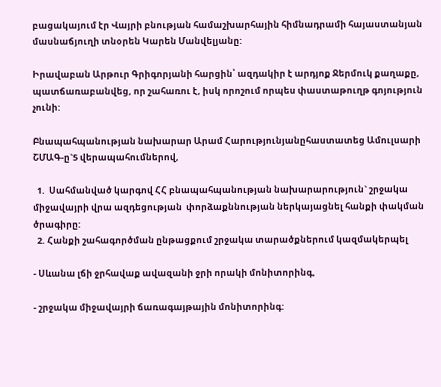բացակայում էր Վայրի բնության համաշխարհային հիմնադրամի հայաստանյան մասնաճյուղի տնօրեն Կարեն Մանվելյանը:

Իրավաբան Արթուր Գրիգորյանի հարցին՝ ազդակիր է արդյոք Ջերմուկ քաղաքը, պատճառաբանվեց, որ շահառու է, իսկ որոշում որպես փաստաթուղթ գոյություն չունի:

Բնապահպանության նախարար Արամ Հարությունյանըհաստատեց Ամուլսարի ՇՄԱԳ-ը`5 վերապահումներով,

  1.  Սահմանված կարգով ՀՀ բնապահպանության նախարարություն` շրջակա միջավայրի վրա ազդեցության  փորձաքննության ներկայացնել հանքի փակման ծրագիրը:
  2. Հանքի շահագործման ընթացքում շրջակա տարածքներում կազմակերպել

- Սևանա լճի ջրհավաք ավազանի ջրի որակի մոնիտորինգ,

- շրջակա միջավայրի ճառագայթային մոնիտորինգ: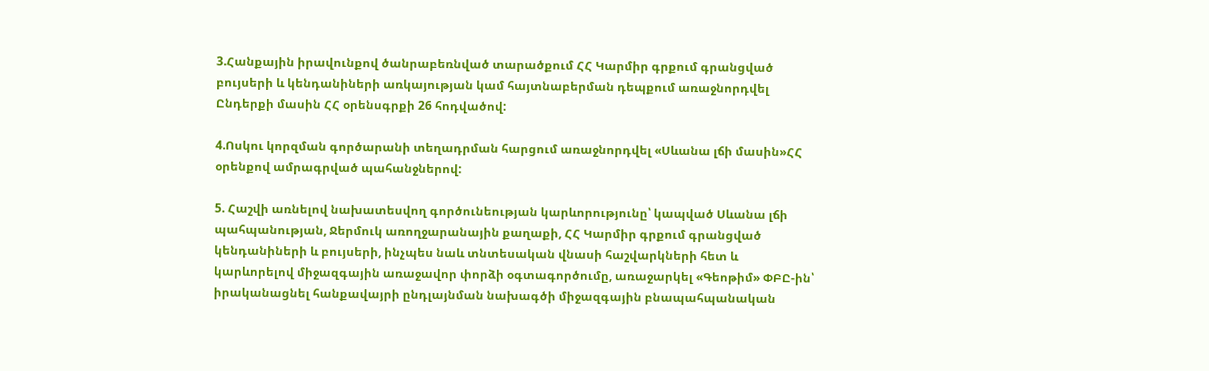3.Հանքային իրավունքով ծանրաբեռնված տարածքում ՀՀ Կարմիր գրքում գրանցված բույսերի և կենդանիների առկայության կամ հայտնաբերման դեպքում առաջնորդվել Ընդերքի մասին ՀՀ օրենսգրքի 26 հոդվածով:

4.Ոսկու կորզման գործարանի տեղադրման հարցում առաջնորդվել «Սևանա լճի մասին»ՀՀ օրենքով ամրագրված պահանջներով:

5. Հաշվի առնելով նախատեսվող գործունեության կարևորությունը՝ կապված Սևանա լճի պահպանության, Ջերմուկ առողջարանային քաղաքի, ՀՀ Կարմիր գրքում գրանցված կենդանիների և բույսերի, ինչպես նաև տնտեսական վնասի հաշվարկների հետ և կարևորելով միջազգային առաջավոր փորձի օգտագործումը, առաջարկել «Գեոթիմ» ՓԲԸ-ին՝ իրականացնել հանքավայրի ընդլայնման նախագծի միջազգային բնապահպանական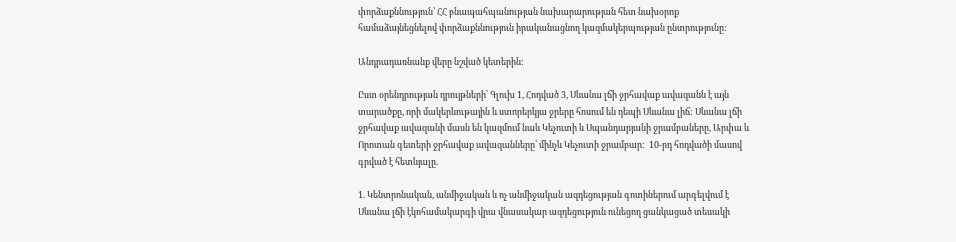փորձաքննություն՝ ՀՀ բնապահպանության նախարարության հետ նախօրոք համաձայնեցնելով փորձաքննություն իրականացնող կազմակերպության ընտրությունը:

Անդրադառնանք վերը նշված կետերին:

Ըստ օրենդրության դրույթների՝ Գլուխ 1, Հոդված 3, Սևանա լճի ջրհավաք ավազանն է այն տարածքը, որի մակերևութային և ստորերկյա ջրերը հոսում են դեպի Սևանա լիճ: Սևանա լճի ջրհավաք ավազանի մասն են կազմում նաև Կեչուտի և Սպանդարյանի ջրամբաները, Արփա և Որոտան գետերի ջրհավաք ավազանները՝ մինչև Կեչուտի ջրամբար:  10-րդ հոդվածի մասով գրված է հետևյալը.

1. Կենտրոնական, անմիջական և ոչ անմիջական ազդեցության գոտիներում արգելվում է Սևանա լճի էկոհամակարգի վրա վնասակար ազդեցություն ունեցող ցանկացած տեսակի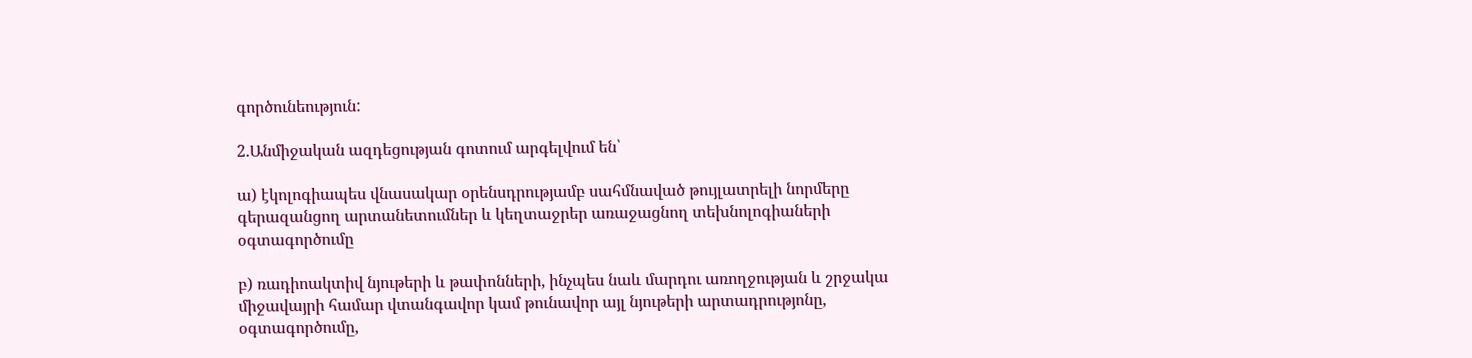գործունեություն:

2.Անմիջական ազդեցության գոտում արգելվում են՝

ա) էկոլոգիապես վնասակար օրենսդրությամբ սահմնաված թույլատրելի նորմերը գերազանցող արտանետումներ և կեղտաջրեր առաջացնող տեխնոլոգիաների օգտագործումը

բ) ռադիոակտիվ նյութերի և թափոնների, ինչպես նաև մարդու առողջության և շրջակա միջավայրի համար վտանգավոր կամ թունավոր այլ նյութերի արտադրությոնը, օգտագործումը,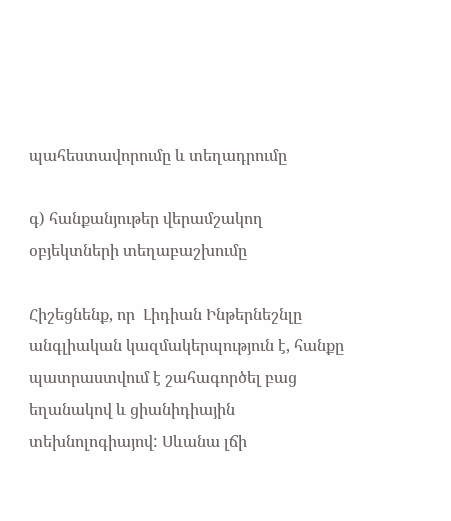պահեստավորումը և տեղադրումը

գ) հանքանյութեր վերամշակող օբյեկտների տեղաբաշխումը

Հիշեցնենք, որ  Լիդիան Ինթերնեշնլը անգլիական կազմակերպություն է, հանքը պատրաստվում է շահագործել բաց եղանակով և ցիանիդիային տեխնոլոգիայով: Սևանա լճի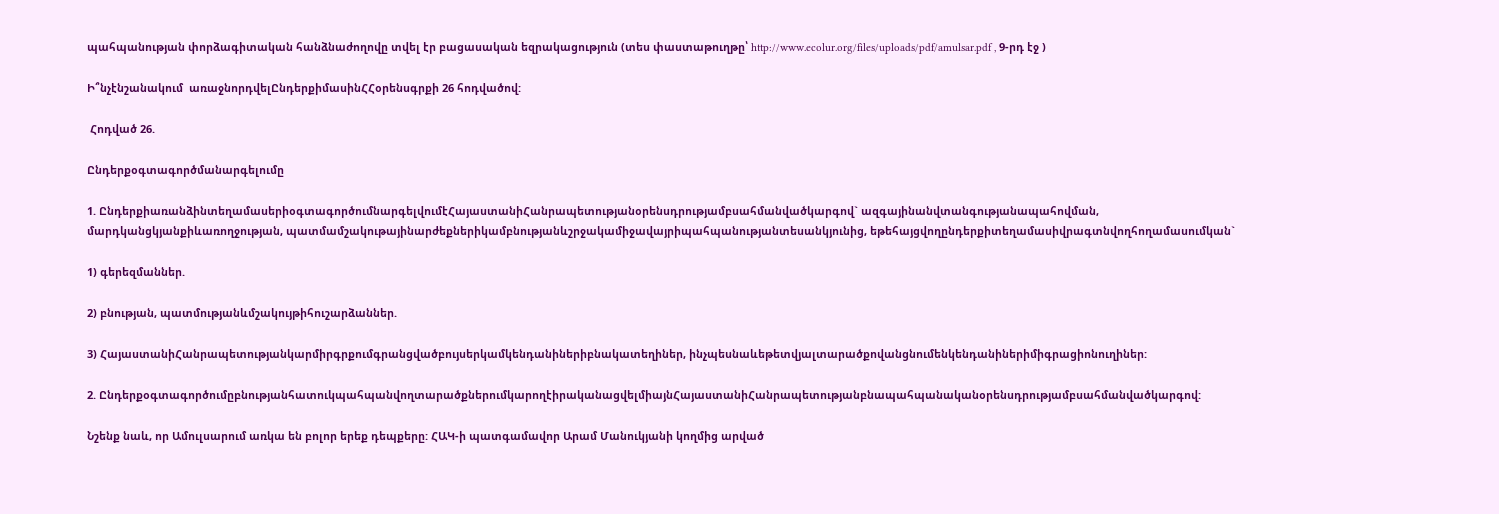պահպանության փորձագիտական հանձնաժողովը տվել էր բացասական եզրակացություն (տես փաստաթուղթը՝ http://www.ecolur.org/files/uploads/pdf/amulsar.pdf , 9-րդ էջ )

Ի՞նչէնշանակում  առաջնորդվելԸնդերքիմասինՀՀօրենսգրքի 26 հոդվածով:

 Հոդված 26.

Ընդերքօգտագործմանարգելումը

1. ԸնդերքիառանձինտեղամասերիօգտագործումնարգելվումէՀայաստանիՀանրապետությանօրենսդրությամբսահմանվածկարգով` ազգայինանվտանգությանապահովման, մարդկանցկյանքիևառողջության, պատմամշակութայինարժեքներիկամբնությանևշրջակամիջավայրիպահպանությանտեսանկյունից, եթեհայցվողընդերքիտեղամասիվրագտնվողհողամասումկան`

1) գերեզմաններ.

2) բնության, պատմությանևմշակույթիհուշարձաններ.

3) ՀայաստանիՀանրապետությանկարմիրգրքումգրանցվածբույսերկամկենդանիներիբնակատեղիներ, ինչպեսնաևեթետվյալտարածքովանցնումենկենդանիներիմիգրացիոնուղիներ:

2. ԸնդերքօգտագործումըբնությանհատուկպահպանվողտարածքներումկարողէիրականացվելմիայնՀայաստանիՀանրապետությանբնապահպանականօրենսդրությամբսահմանվածկարգով:

Նշենք նաև, որ Ամուլսարում առկա են բոլոր երեք դեպքերը: ՀԱԿ-ի պատգամավոր Արամ Մանուկյանի կողմից արված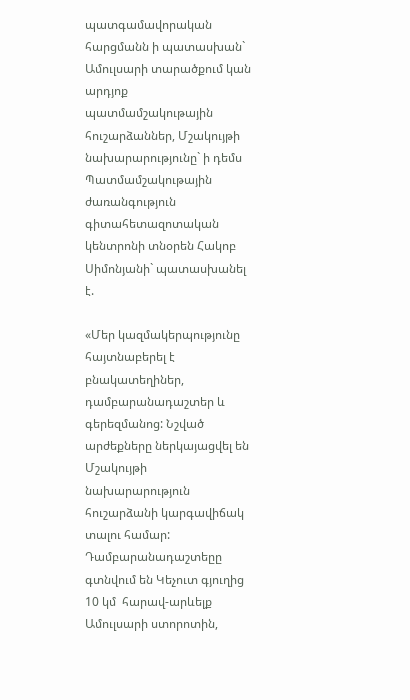պատգամավորական հարցմանն ի պատասխան` Ամուլսարի տարածքում կան արդյոք պատմամշակութային հուշարձաններ, Մշակույթի նախարարությունը` ի դեմս Պատմամշակութային ժառանգություն գիտահետազոտական կենտրոնի տնօրեն Հակոբ Սիմոնյանի` պատասխանել է.

«Մեր կազմակերպությունը հայտնաբերել է բնակատեղիներ, դամբարանադաշտեր և գերեզմանոց: Նշված արժեքները ներկայացվել են Մշակույթի նախարարություն հուշարձանի կարգավիճակ տալու համար: Դամբարանադաշտեըը գտնվում են Կեչուտ գյուղից 10 կմ  հարավ-արևելք Ամուլսարի ստորոտին,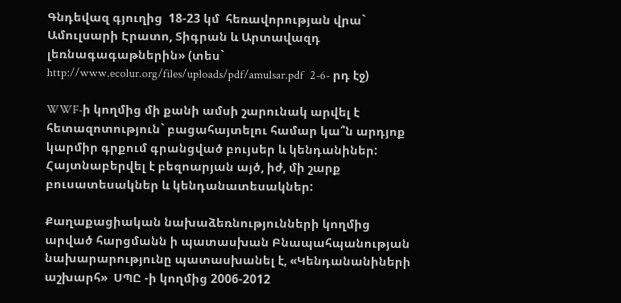Գնդեվազ գյուղից  18-23 կմ  հեռավորության վրա` Ամուլսարի Էրատո, Տիգրան և Արտավազդ լեռնագագաթներին» (տես` http://www.ecolur.org/files/uploads/pdf/amulsar.pdf  2-6- րդ էջ)

WWF-ի կողմից մի քանի ամսի շարունակ արվել է հետազոտություն` բացահայտելու համար կա՞ն արդյոք կարմիր գրքում գրանցված բույսեր և կենդանիներ: Հայտնաբերվել է բեզոարյան այծ, իժ, մի շարք բուսատեսակներ և կենդանատեսակներ:

Քաղաքացիական նախաձեռնությունների կողմից արված հարցմանն ի պատասխան Բնապահպանության նախարարությունը պատասխանել է, «Կենդանանիների աշխարհ»  ՍՊԸ -ի կողմից 2006-2012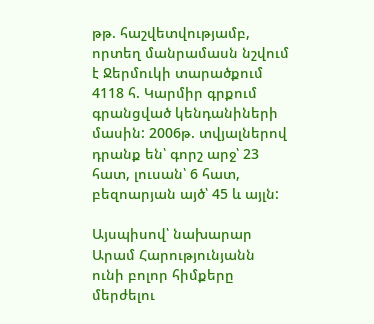թթ. հաշվետվությամբ, որտեղ մանրամասն նշվում է Ջերմուկի տարածքում 4118 հ. Կարմիր գրքում գրանցված կենդանիների մասին: 2006թ. տվյալներով դրանք են՝ գորշ արջ՝ 23 հատ, լուսան՝ 6 հատ, բեզոարյան այծ՝ 45 և այլն:

Այսպիսով՝ նախարար Արամ Հարությունյանն ունի բոլոր հիմքերը մերժելու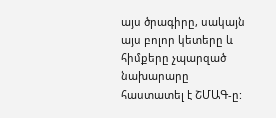այս ծրագիրը, սակայն այս բոլոր կետերը և հիմքերը չպարզած նախարարը հաստատել է ՇՄԱԳ-ը: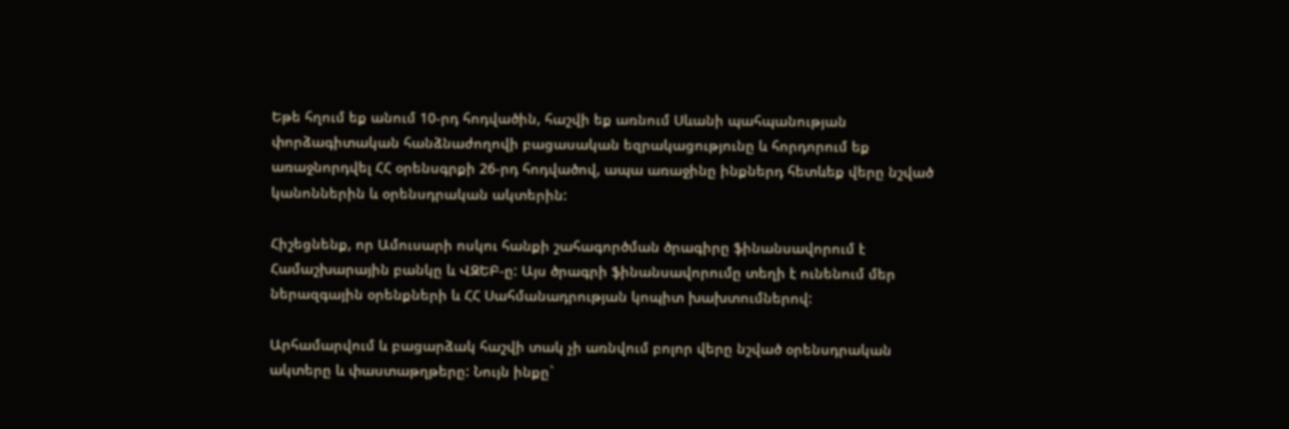Եթե հղում եք անում 10-րդ հոդվածին, հաշվի եք առնում Սևանի պահպանության փորձագիտական հանձնաժողովի բացասական եզրակացությունը և հորդորում եք առաջնորդվել ՀՀ օրենսգրքի 26-րդ հոդվածով, ապա առաջինը ինքներդ հետևեք վերը նշված կանոններին և օրենսդրական ակտերին:

Հիշեցնենք, որ Ամուսարի ոսկու հանքի շահագործման ծրագիրը ֆինանսավորում է Համաշխարային բանկը և ՎԶԵԲ-ը: Այս ծրագրի ֆինանսավորումը տեղի է ունենում մեր ներազգային օրենքների և ՀՀ Սահմանադրության կոպիտ խախտումներով:

Արհամարվում և բացարձակ հաշվի տակ չի առնվում բոլոր վերը նշված օրենսդրական ակտերը և փաստաթղթերը: Նույն ինքը`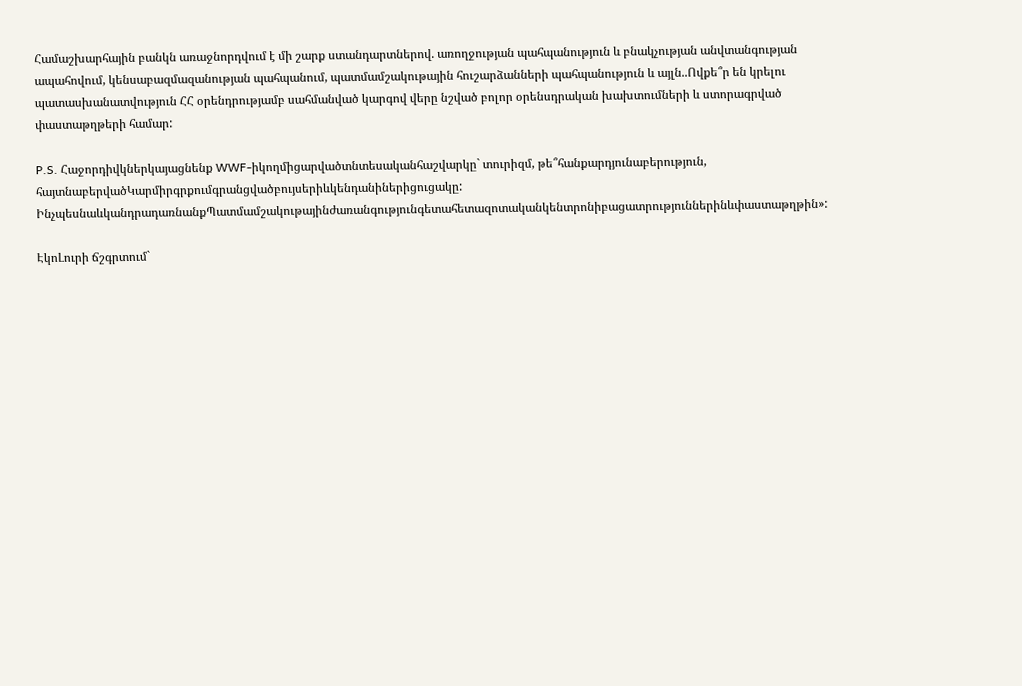Համաշխարհային բանկն առաջնորդվում է մի շարք ստանդարտներով. առողջության պահպանություն և բնակչության անվտանգության ապահովում, կենսաբազմազանության պահպանում, պատմամշակութային հուշարձանների պահպանություն և այլն..Ովքե՞ր են կրելու պատասխանատվություն ՀՀ օրենդրությամբ սահմանված կարգով վերը նշված բոլոր օրենսդրական խախտումների և ստորագրված փաստաթղթերի համար:

P.S. Հաջորդիվկներկայացնենք WWF-իկողմիցարվածտնտեսականհաշվարկը` տուրիզմ, թե՞հանքարդյունաբերություն, հայտնաբերվածԿարմիրգրքումգրանցվածբույսերիևկենդանիներիցուցակը: ԻնչպեսնաևկանդրադառնանքՊատմամշակութայինժառանգությունգետահետազոտականկենտրոնիբացատրություններինևփաստաթղթին»:

ԷկոԼուրի ճշգրտում`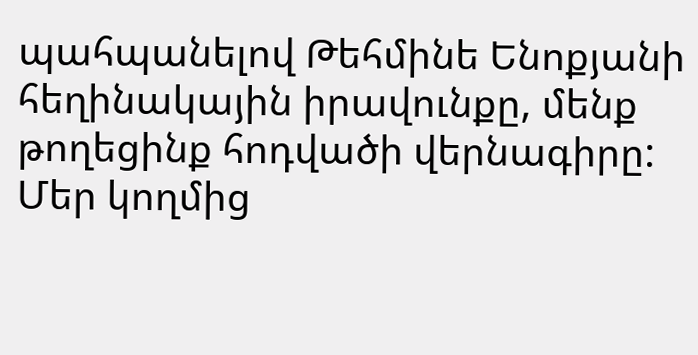պահպանելով Թեհմինե Ենոքյանի հեղինակային իրավունքը, մենք թողեցինք հոդվածի վերնագիրը: Մեր կողմից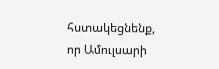հստակեցնենք, որ Ամուլսարի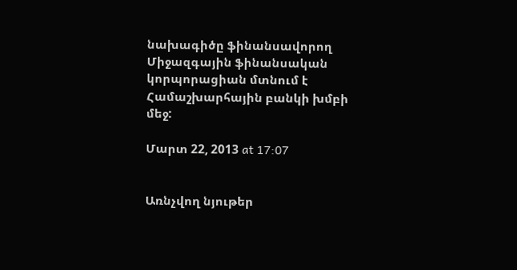նախագիծը ֆինանսավորող Միջազգային ֆինանսական կորպորացիան մտնում է Համաշխարհային բանկի խմբի մեջ:

Մարտ 22, 2013 at 17:07


Առնչվող նյութեր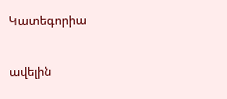Կատեգորիա

ավելին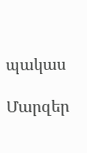պակաս

Մարզեր